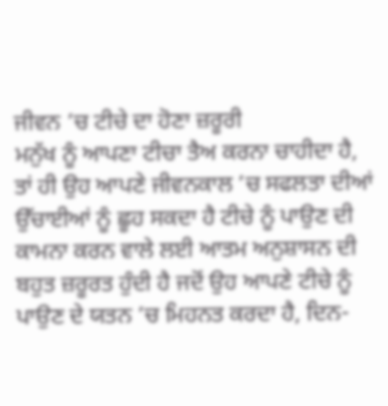ਜੀਵਨ ’ਚ ਟੀਚੇ ਦਾ ਹੋਣਾ ਜ਼ਰੂਰੀ
ਮਨੁੱਖ ਨੂੰ ਆਪਣਾ ਟੀਚਾ ਤੈਅ ਕਰਨਾ ਚਾਹੀਦਾ ਹੈ, ਤਾਂ ਹੀ ਉਹ ਆਪਣੇ ਜੀਵਨਕਾਲ ’ਚ ਸਫਲਤਾ ਦੀਆਂ ਉੱਚਾਈਆਂ ਨੂੰ ਛੂਹ ਸਕਦਾ ਹੈ ਟੀਚੇ ਨੂੰ ਪਾਉਣ ਦੀ ਕਾਮਨਾ ਕਰਨ ਵਾਲੇ ਲਈ ਆਤਮ ਅਨੁਸ਼ਾਸਨ ਦੀ ਬਹੁਤ ਜ਼ਰੂਰਤ ਹੁੰਦੀ ਹੈ ਜਦੋਂ ਉਹ ਆਪਣੇ ਟੀਚੇ ਨੂੰ ਪਾਉਣ ਦੇ ਯਤਨ ’ਚ ਮਿਹਨਤ ਕਰਦਾ ਹੈ, ਦਿਨ-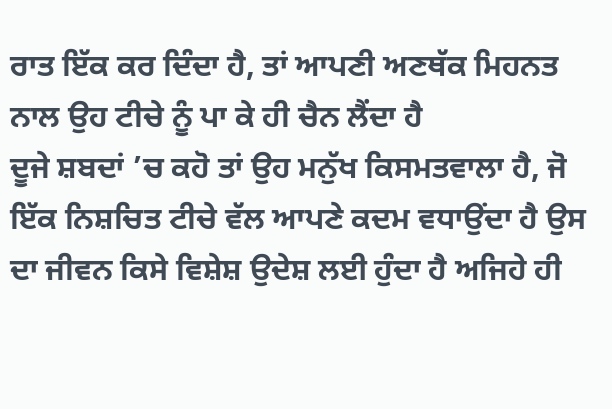ਰਾਤ ਇੱਕ ਕਰ ਦਿੰਦਾ ਹੈ, ਤਾਂ ਆਪਣੀ ਅਣਥੱਕ ਮਿਹਨਤ ਨਾਲ ਉਹ ਟੀਚੇ ਨੂੰ ਪਾ ਕੇ ਹੀ ਚੈਨ ਲੈਂਦਾ ਹੈ
ਦੂਜੇ ਸ਼ਬਦਾਂ ’ਚ ਕਹੋ ਤਾਂ ਉਹ ਮਨੁੱਖ ਕਿਸਮਤਵਾਲਾ ਹੈ, ਜੋ ਇੱਕ ਨਿਸ਼ਚਿਤ ਟੀਚੇ ਵੱਲ ਆਪਣੇ ਕਦਮ ਵਧਾਉਂਦਾ ਹੈ ਉਸ ਦਾ ਜੀਵਨ ਕਿਸੇ ਵਿਸ਼ੇਸ਼ ਉਦੇਸ਼ ਲਈ ਹੁੰਦਾ ਹੈ ਅਜਿਹੇ ਹੀ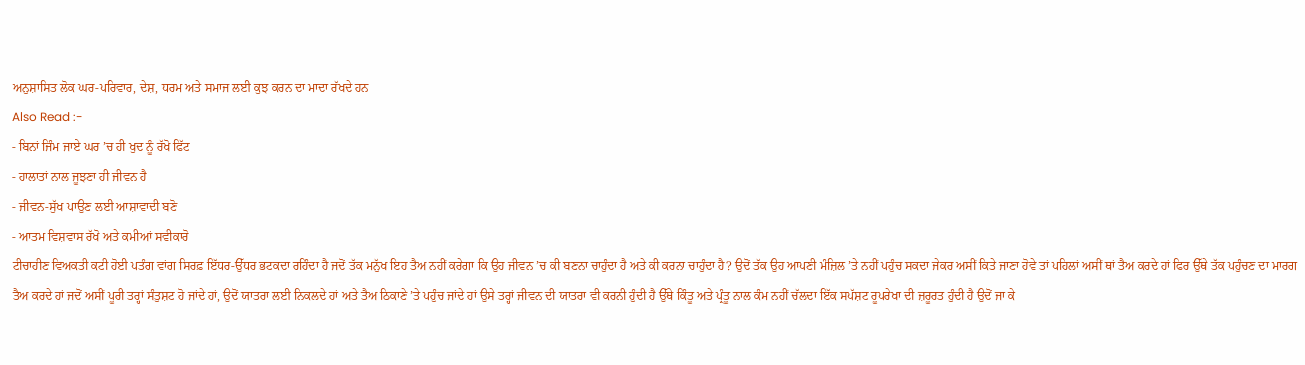ਅਨੁਸ਼ਾਸਿਤ ਲੋਕ ਘਰ-ਪਰਿਵਾਰ, ਦੇਸ਼, ਧਰਮ ਅਤੇ ਸਮਾਜ ਲਈ ਕੁਝ ਕਰਨ ਦਾ ਮਾਦਾ ਰੱਖਦੇ ਹਨ
Also Read :-
- ਬਿਨਾਂ ਜਿੰਮ ਜਾਏ ਘਰ ’ਚ ਹੀ ਖੁਦ ਨੂੰ ਰੱਖੋ ਫਿੱਟ
- ਹਾਲਾਤਾਂ ਨਾਲ ਜੂਝਣਾ ਹੀ ਜੀਵਨ ਹੈ
- ਜੀਵਨ-ਸੁੱਖ ਪਾਉਣ ਲਈ ਆਸ਼ਾਵਾਦੀ ਬਣੋ
- ਆਤਮ ਵਿਸ਼ਵਾਸ ਰੱਖੋ ਅਤੇ ਕਮੀਆਂ ਸਵੀਕਾਰੋ
ਟੀਚਾਹੀਣ ਵਿਅਕਤੀ ਕਟੀ ਹੋਈ ਪਤੰਗ ਵਾਂਗ ਸਿਰਫ਼ ਇੱਧਰ-ਉੱਧਰ ਭਟਕਦਾ ਰਹਿੰਦਾ ਹੈ ਜਦੋਂ ਤੱਕ ਮਨੁੱਖ ਇਹ ਤੈਅ ਨਹੀਂ ਕਰੇਗਾ ਕਿ ਉਹ ਜੀਵਨ ’ਚ ਕੀ ਬਣਨਾ ਚਾਹੁੰਦਾ ਹੈ ਅਤੇ ਕੀ ਕਰਨਾ ਚਾਹੁੰਦਾ ਹੈ? ਉਦੋਂ ਤੱਕ ਉਹ ਆਪਣੀ ਮੰਜ਼ਿਲ ’ਤੇ ਨਹੀਂ ਪਹੁੰਚ ਸਕਦਾ ਜੇਕਰ ਅਸੀਂ ਕਿਤੇ ਜਾਣਾ ਹੋਵੇ ਤਾਂ ਪਹਿਲਾਂ ਅਸੀਂ ਥਾਂ ਤੈਅ ਕਰਦੇ ਹਾਂ ਫਿਰ ਉੱਥੇ ਤੱਕ ਪਹੁੰਚਣ ਦਾ ਮਾਰਗ ਤੈਅ ਕਰਦੇ ਹਾਂ ਜਦੋਂ ਅਸੀਂ ਪੂਰੀ ਤਰ੍ਹਾਂ ਸੰਤੁਸ਼ਟ ਹੋ ਜਾਂਦੇ ਹਾਂ, ਉਦੋਂ ਯਾਤਰਾ ਲਈ ਨਿਕਲਦੇ ਹਾਂ ਅਤੇ ਤੈਅ ਠਿਕਾਣੇ ’ਤੇ ਪਹੁੰਚ ਜਾਂਦੇ ਹਾਂ ਉਸੇ ਤਰ੍ਹਾਂ ਜੀਵਨ ਦੀ ਯਾਤਰਾ ਵੀ ਕਰਨੀ ਹੁੰਦੀ ਹੈ ਉੱਥੇ ਕਿੰਤੂ ਅਤੇ ਪ੍ਰੰਤੂ ਨਾਲ ਕੰਮ ਨਹੀਂ ਚੱਲਦਾ ਇੱਕ ਸਪੱਸ਼ਟ ਰੂਪਰੇਖਾ ਦੀ ਜ਼ਰੂਰਤ ਹੁੰਦੀ ਹੈ ਉਦੋਂ ਜਾ ਕੇ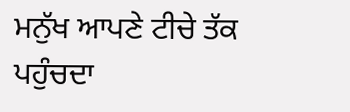ਮਨੁੱਖ ਆਪਣੇ ਟੀਚੇ ਤੱਕ ਪਹੁੰਚਦਾ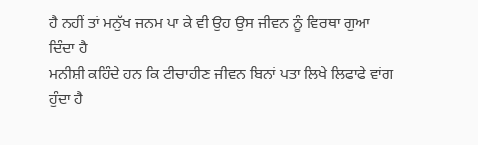ਹੈ ਨਹੀਂ ਤਾਂ ਮਨੁੱਖ ਜਨਮ ਪਾ ਕੇ ਵੀ ਉਹ ਉਸ ਜੀਵਨ ਨੂੰ ਵਿਰਥਾ ਗੁਆ ਦਿੰਦਾ ਹੈ
ਮਨੀਸ਼ੀ ਕਹਿੰਦੇ ਹਨ ਕਿ ਟੀਚਾਹੀਣ ਜੀਵਨ ਬਿਨਾਂ ਪਤਾ ਲਿਖੇ ਲਿਫਾਫੇ ਵਾਂਗ ਹੁੰਦਾ ਹੈ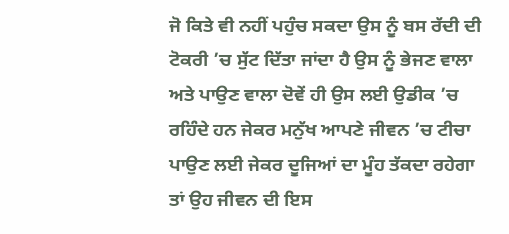ਜੋ ਕਿਤੇ ਵੀ ਨਹੀਂ ਪਹੁੰਚ ਸਕਦਾ ਉਸ ਨੂੰ ਬਸ ਰੱਦੀ ਦੀ ਟੋਕਰੀ ’ਚ ਸੁੱਟ ਦਿੱਤਾ ਜਾਂਦਾ ਹੈ ਉਸ ਨੂੰ ਭੇਜਣ ਵਾਲਾ ਅਤੇ ਪਾਉਣ ਵਾਲਾ ਦੋਵੇਂ ਹੀ ਉਸ ਲਈ ਉਡੀਕ ’ਚ ਰਹਿੰਦੇ ਹਨ ਜੇਕਰ ਮਨੁੱਖ ਆਪਣੇ ਜੀਵਨ ’ਚ ਟੀਚਾ ਪਾਉਣ ਲਈ ਜੇਕਰ ਦੂਜਿਆਂ ਦਾ ਮੂੰਹ ਤੱਕਦਾ ਰਹੇਗਾ ਤਾਂ ਉਹ ਜੀਵਨ ਦੀ ਇਸ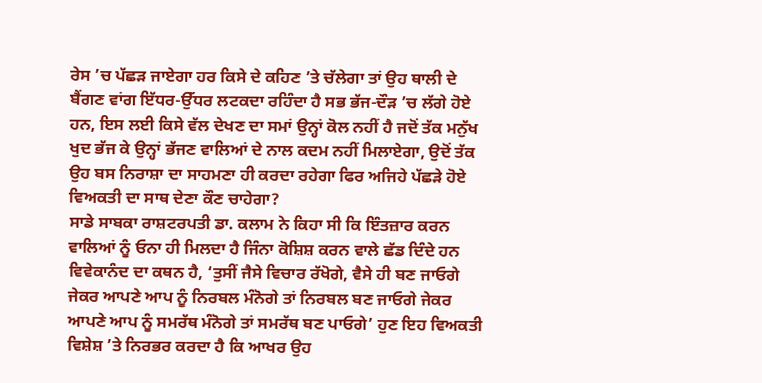ਰੇਸ ’ਚ ਪੱਛੜ ਜਾਏਗਾ ਹਰ ਕਿਸੇ ਦੇ ਕਹਿਣ ’ਤੇ ਚੱਲੇਗਾ ਤਾਂ ਉਹ ਥਾਲੀ ਦੇ ਬੈਂਗਣ ਵਾਂਗ ਇੱਧਰ-ਉੱਧਰ ਲਟਕਦਾ ਰਹਿੰਦਾ ਹੈ ਸਭ ਭੱਜ-ਦੌੜ ’ਚ ਲੱਗੇ ਹੋਏ ਹਨ, ਇਸ ਲਈ ਕਿਸੇ ਵੱਲ ਦੇਖਣ ਦਾ ਸਮਾਂ ਉਨ੍ਹਾਂ ਕੋਲ ਨਹੀਂ ਹੈ ਜਦੋਂ ਤੱਕ ਮਨੁੱਖ ਖੁਦ ਭੱਜ ਕੇ ਉਨ੍ਹਾਂ ਭੱਜਣ ਵਾਲਿਆਂ ਦੇ ਨਾਲ ਕਦਮ ਨਹੀਂ ਮਿਲਾਏਗਾ, ਉਦੋਂ ਤੱਕ ਉਹ ਬਸ ਨਿਰਾਸ਼ਾ ਦਾ ਸਾਹਮਣਾ ਹੀ ਕਰਦਾ ਰਹੇਗਾ ਫਿਰ ਅਜਿਹੇ ਪੱਛੜੇ ਹੋਏ ਵਿਅਕਤੀ ਦਾ ਸਾਥ ਦੇਣਾ ਕੌਣ ਚਾਹੇਗਾ?
ਸਾਡੇ ਸਾਬਕਾ ਰਾਸ਼ਟਰਪਤੀ ਡਾ. ਕਲਾਮ ਨੇ ਕਿਹਾ ਸੀ ਕਿ ਇੰਤਜ਼ਾਰ ਕਰਨ ਵਾਲਿਆਂ ਨੂੰ ਓਨਾ ਹੀ ਮਿਲਦਾ ਹੈ ਜਿੰਨਾ ਕੋਸ਼ਿਸ਼ ਕਰਨ ਵਾਲੇ ਛੱਡ ਦਿੰਦੇ ਹਨ ਵਿਵੇਕਾਨੰਦ ਦਾ ਕਥਨ ਹੈ, ‘ਤੁਸੀਂ ਜੈਸੇ ਵਿਚਾਰ ਰੱਖੋਗੇ, ਵੈਸੇ ਹੀ ਬਣ ਜਾਓਗੇ ਜੇਕਰ ਆਪਣੇ ਆਪ ਨੂੰ ਨਿਰਬਲ ਮੰਨੋਗੇ ਤਾਂ ਨਿਰਬਲ ਬਣ ਜਾਓਗੇ ਜੇਕਰ ਆਪਣੇ ਆਪ ਨੂੰ ਸਮਰੱਥ ਮੰਨੋਗੇ ਤਾਂ ਸਮਰੱਥ ਬਣ ਪਾਓਗੇ’ ਹੁਣ ਇਹ ਵਿਅਕਤੀ ਵਿਸ਼ੇਸ਼ ’ਤੇ ਨਿਰਭਰ ਕਰਦਾ ਹੈ ਕਿ ਆਖਰ ਉਹ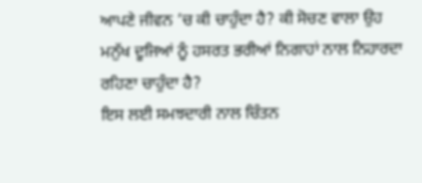ਆਪਣੇ ਜੀਵਨ ’ਚ ਕੀ ਚਾਹੁੰਦਾ ਹੈ? ਕੀ ਸੋਚਣ ਵਾਲਾ ਉਹ ਮਨੁੱਖ ਦੂਜਿਆਂ ਨੂੰ ਹਸਰਤ ਭਰੀਆਂ ਨਿਗਾਹਾਂ ਨਾਲ ਨਿਹਾਰਦਾ ਰਹਿਣਾ ਚਾਹੁੰਦਾ ਹੈ?
ਇਸ ਲਈ ਸਮਝਦਾਰੀ ਨਾਲ ਚਿੰਤਨ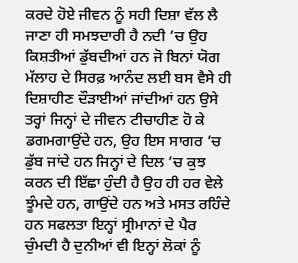ਕਰਦੇ ਹੋਏ ਜੀਵਨ ਨੂੰ ਸਹੀ ਦਿਸ਼ਾ ਵੱਲ ਲੈ ਜਾਣਾ ਹੀ ਸਮਝਦਾਰੀ ਹੈ ਨਦੀ ’ਚ ਉਹ ਕਿਸ਼ਤੀਆਂ ਡੁੱਬਦੀਆਂ ਹਨ ਜੋ ਬਿਨਾਂ ਯੋਗ ਮੱਲਾਹ ਦੇ ਸਿਰਫ਼ ਆਨੰਦ ਲਈ ਬਸ ਵੈਸੇ ਹੀ ਦਿਸ਼ਾਹੀਣ ਦੌੜਾਈਆਂ ਜਾਂਦੀਆਂ ਹਨ ਉਸੇ ਤਰ੍ਹਾਂ ਜਿਨ੍ਹਾਂ ਦੇ ਜੀਵਨ ਟੀਚਾਹੀਣ ਹੋ ਕੇ ਡਗਮਗਾਉਂਦੇ ਹਨ, ਉਹ ਇਸ ਸਾਗਰ ’ਚ ਡੁੱਬ ਜਾਂਦੇ ਹਨ ਜਿਨ੍ਹਾਂ ਦੇ ਦਿਲ ’ਚ ਕੁਝ ਕਰਨ ਦੀ ਇੱਛਾ ਹੁੰਦੀ ਹੈ ਉਹ ਹੀ ਹਰ ਵੇਲੇ ਝੂੰਮਦੇ ਹਨ, ਗਾਉਂਦੇ ਹਨ ਅਤੇ ਮਸਤ ਰਹਿੰਦੇ ਹਨ ਸਫਲਤਾ ਇਨ੍ਹਾਂ ਸ੍ਰੀਮਾਨਾਂ ਦੇ ਪੈਰ ਚੁੰਮਦੀ ਹੈ ਦੁਨੀਆਂ ਵੀ ਇਨ੍ਹਾਂ ਲੋਕਾਂ ਨੂੰ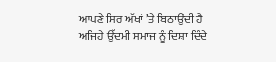ਆਪਣੇ ਸਿਰ ਅੱਖਾਂ ’ਤੇ ਬਿਠਾਉਂਦੀ ਹੈ ਅਜਿਹੇ ਉੱਦਮੀ ਸਮਾਜ ਨੂੰ ਦਿਸ਼ਾ ਦਿੰਦੇ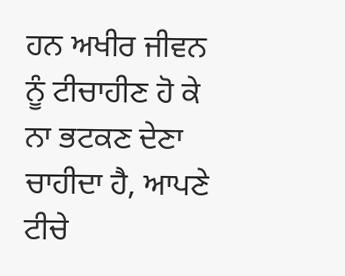ਹਨ ਅਖੀਰ ਜੀਵਨ ਨੂੰ ਟੀਚਾਹੀਣ ਹੋ ਕੇ ਨਾ ਭਟਕਣ ਦੇਣਾ ਚਾਹੀਦਾ ਹੈ, ਆਪਣੇ ਟੀਚੇ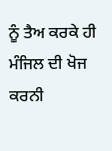ਨੂੰ ਤੈਅ ਕਰਕੇ ਹੀ ਮੰਜਿਲ ਦੀ ਖੋਜ ਕਰਨੀ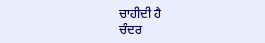ਚਾਹੀਦੀ ਹੈ
ਚੰਦਰ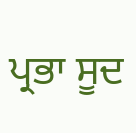ਪ੍ਰਭਾ ਸੂਦ